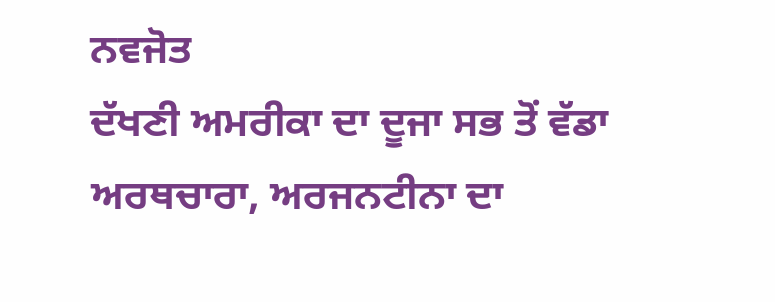ਨਵਜੋਤ
ਦੱਖਣੀ ਅਮਰੀਕਾ ਦਾ ਦੂਜਾ ਸਭ ਤੋਂ ਵੱਡਾ ਅਰਥਚਾਰਾ, ਅਰਜਨਟੀਨਾ ਦਾ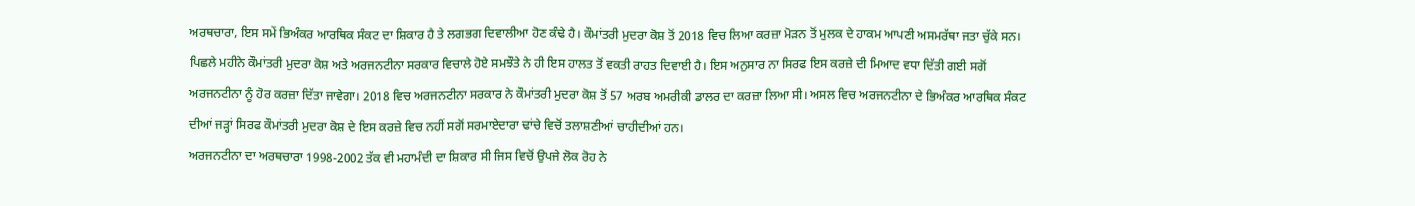ਅਰਥਚਾਰਾ, ਇਸ ਸਮੇਂ ਭਿਅੰਕਰ ਆਰਥਿਕ ਸੰਕਟ ਦਾ ਸ਼ਿਕਾਰ ਹੈ ਤੇ ਲਗਭਗ ਦਿਵਾਲੀਆ ਹੋਣ ਕੰਢੇ ਹੈ। ਕੌਮਾਂਤਰੀ ਮੁਦਰਾ ਕੋਸ਼ ਤੋਂ 2018 ਵਿਚ ਲਿਆ ਕਰਜ਼ਾ ਮੋੜਨ ਤੋਂ ਮੁਲਕ ਦੇ ਹਾਕਮ ਆਪਣੀ ਅਸਮਰੱਥਾ ਜਤਾ ਚੁੱਕੇ ਸਨ। ਪਿਛਲੇ ਮਹੀਨੇ ਕੌਮਾਂਤਰੀ ਮੁਦਰਾ ਕੋਸ਼ ਅਤੇ ਅਰਜਨਟੀਨਾ ਸਰਕਾਰ ਵਿਚਾਲੇ ਹੋਏ ਸਮਝੌਤੇ ਨੇ ਹੀ ਇਸ ਹਾਲਤ ਤੋਂ ਵਕਤੀ ਰਾਹਤ ਦਿਵਾਈ ਹੈ। ਇਸ ਅਨੁਸਾਰ ਨਾ ਸਿਰਫ ਇਸ ਕਰਜ਼ੇ ਦੀ ਮਿਆਦ ਵਧਾ ਦਿੱਤੀ ਗਈ ਸਗੋਂ ਅਰਜਨਟੀਨਾ ਨੂੰ ਹੋਰ ਕਰਜ਼ਾ ਦਿੱਤਾ ਜਾਵੇਗਾ। 2018 ਵਿਚ ਅਰਜਨਟੀਨਾ ਸਰਕਾਰ ਨੇ ਕੌਮਾਂਤਰੀ ਮੁਦਰਾ ਕੋਸ਼ ਤੋਂ 57 ਅਰਬ ਅਮਰੀਕੀ ਡਾਲਰ ਦਾ ਕਰਜ਼ਾ ਲਿਆ ਸੀ। ਅਸਲ ਵਿਚ ਅਰਜਨਟੀਨਾ ਦੇ ਭਿਅੰਕਰ ਆਰਥਿਕ ਸੰਕਟ ਦੀਆਂ ਜੜ੍ਹਾਂ ਸਿਰਫ ਕੌਮਾਂਤਰੀ ਮੁਦਰਾ ਕੋਸ਼ ਦੇ ਇਸ ਕਰਜ਼ੇ ਵਿਚ ਨਹੀਂ ਸਗੋਂ ਸਰਮਾਏਦਾਰਾ ਢਾਂਚੇ ਵਿਚੋਂ ਤਲਾਸ਼ਣੀਆਂ ਚਾਹੀਦੀਆਂ ਹਨ।
ਅਰਜਨਟੀਨਾ ਦਾ ਅਰਥਚਾਰਾ 1998-2002 ਤੱਕ ਵੀ ਮਹਾਮੰਦੀ ਦਾ ਸ਼ਿਕਾਰ ਸੀ ਜਿਸ ਵਿਚੋਂ ਉਪਜੇ ਲੋਕ ਰੋਹ ਨੇ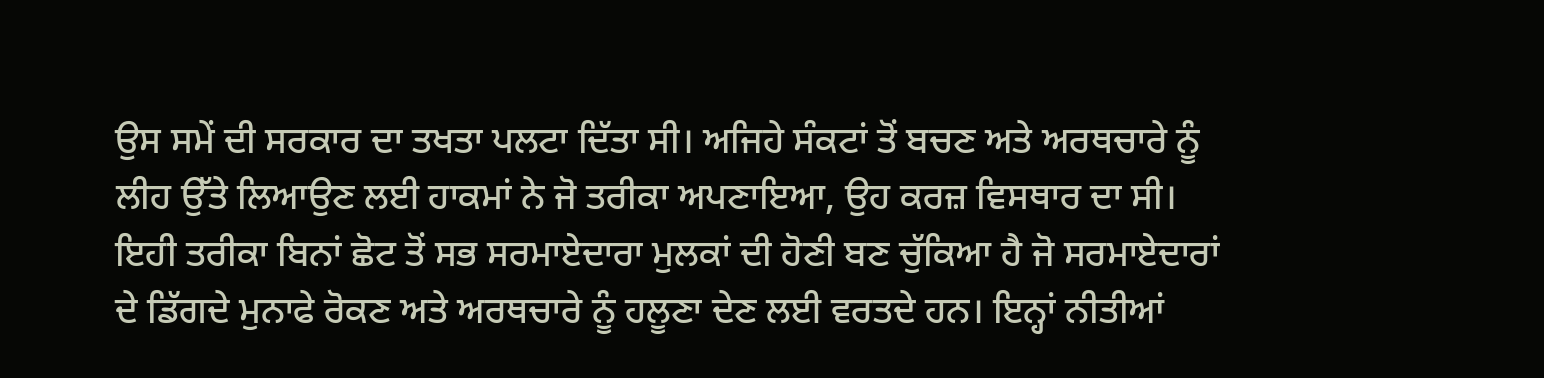ਉਸ ਸਮੇਂ ਦੀ ਸਰਕਾਰ ਦਾ ਤਖਤਾ ਪਲਟਾ ਦਿੱਤਾ ਸੀ। ਅਜਿਹੇ ਸੰਕਟਾਂ ਤੋਂ ਬਚਣ ਅਤੇ ਅਰਥਚਾਰੇ ਨੂੰ ਲੀਹ ਉੱਤੇ ਲਿਆਉਣ ਲਈ ਹਾਕਮਾਂ ਨੇ ਜੋ ਤਰੀਕਾ ਅਪਣਾਇਆ, ਉਹ ਕਰਜ਼ ਵਿਸਥਾਰ ਦਾ ਸੀ। ਇਹੀ ਤਰੀਕਾ ਬਿਨਾਂ ਛੋਟ ਤੋਂ ਸਭ ਸਰਮਾਏਦਾਰਾ ਮੁਲਕਾਂ ਦੀ ਹੋਣੀ ਬਣ ਚੁੱਕਿਆ ਹੈ ਜੋ ਸਰਮਾਏਦਾਰਾਂ ਦੇ ਡਿੱਗਦੇ ਮੁਨਾਫੇ ਰੋਕਣ ਅਤੇ ਅਰਥਚਾਰੇ ਨੂੰ ਹਲੂਣਾ ਦੇਣ ਲਈ ਵਰਤਦੇ ਹਨ। ਇਨ੍ਹਾਂ ਨੀਤੀਆਂ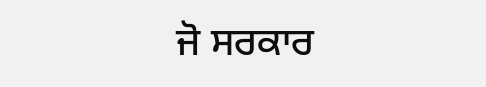ਜੋ ਸਰਕਾਰ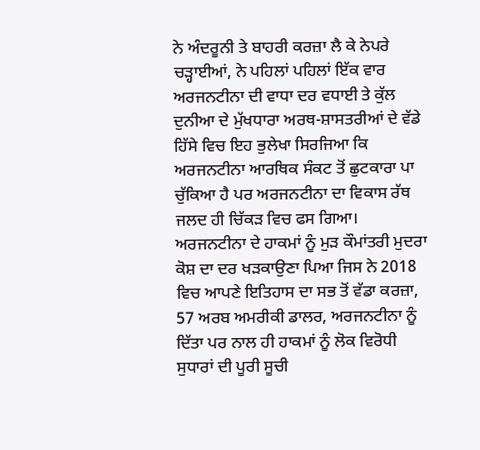ਨੇ ਅੰਦਰੂਨੀ ਤੇ ਬਾਹਰੀ ਕਰਜ਼ਾ ਲੈ ਕੇ ਨੇਪਰੇ ਚੜ੍ਹਾਈਆਂ, ਨੇ ਪਹਿਲਾਂ ਪਹਿਲਾਂ ਇੱਕ ਵਾਰ ਅਰਜਨਟੀਨਾ ਦੀ ਵਾਧਾ ਦਰ ਵਧਾਈ ਤੇ ਕੁੱਲ ਦੁਨੀਆ ਦੇ ਮੁੱਖਧਾਰਾ ਅਰਥ-ਸ਼ਾਸਤਰੀਆਂ ਦੇ ਵੱਡੇ ਹਿੱਸੇ ਵਿਚ ਇਹ ਭੁਲੇਖਾ ਸਿਰਜਿਆ ਕਿ ਅਰਜਨਟੀਨਾ ਆਰਥਿਕ ਸੰਕਟ ਤੋਂ ਛੁਟਕਾਰਾ ਪਾ ਚੁੱਕਿਆ ਹੈ ਪਰ ਅਰਜਨਟੀਨਾ ਦਾ ਵਿਕਾਸ ਰੱਥ ਜਲਦ ਹੀ ਚਿੱਕੜ ਵਿਚ ਫਸ ਗਿਆ। ਅਰਜਨਟੀਨਾ ਦੇ ਹਾਕਮਾਂ ਨੂੰ ਮੁੜ ਕੌਮਾਂਤਰੀ ਮੁਦਰਾ ਕੋਸ਼ ਦਾ ਦਰ ਖੜਕਾਉਣਾ ਪਿਆ ਜਿਸ ਨੇ 2018 ਵਿਚ ਆਪਣੇ ਇਤਿਹਾਸ ਦਾ ਸਭ ਤੋਂ ਵੱਡਾ ਕਰਜ਼ਾ, 57 ਅਰਬ ਅਮਰੀਕੀ ਡਾਲਰ, ਅਰਜਨਟੀਨਾ ਨੂੰ ਦਿੱਤਾ ਪਰ ਨਾਲ ਹੀ ਹਾਕਮਾਂ ਨੂੰ ਲੋਕ ਵਿਰੋਧੀ ਸੁਧਾਰਾਂ ਦੀ ਪੂਰੀ ਸੂਚੀ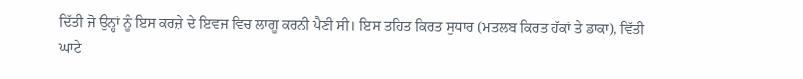ਦਿੱਤੀ ਜੋ ਉਨ੍ਹਾਂ ਨੂੰ ਇਸ ਕਰਜ਼ੇ ਦੇ ਇਵਜ ਵਿਚ ਲਾਗੂ ਕਰਨੀ ਪੈਣੀ ਸੀ। ਇਸ ਤਹਿਤ ਕਿਰਤ ਸੁਧਾਰ (ਮਤਲਬ ਕਿਰਤ ਹੱਕਾਂ ਤੇ ਡਾਕਾ), ਵਿੱਤੀ ਘਾਟੇ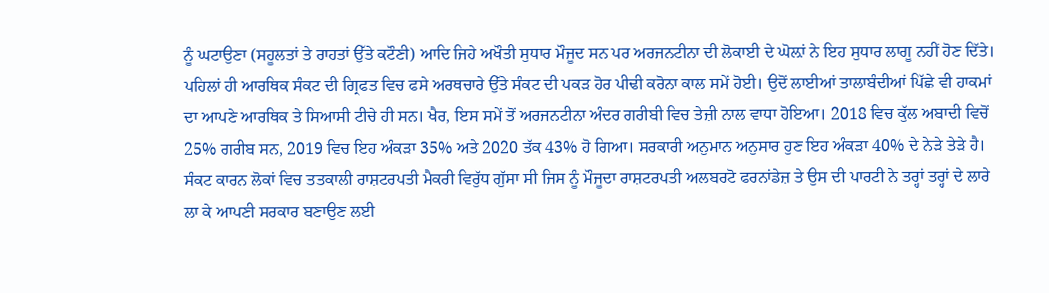ਨੂੰ ਘਟਾਉਣਾ (ਸਹੂਲਤਾਂ ਤੇ ਰਾਹਤਾਂ ਉੱਤੇ ਕਟੌਣੀ) ਆਦਿ ਜਿਹੇ ਅਖੌਤੀ ਸੁਧਾਰ ਮੌਜੂਦ ਸਨ ਪਰ ਅਰਜਨਟੀਨਾ ਦੀ ਲੋਕਾਈ ਦੇ ਘੋਲ਼ਾਂ ਨੇ ਇਹ ਸੁਧਾਰ ਲਾਗੂ ਨਹੀਂ ਹੋਣ ਦਿੱਤੇ।
ਪਹਿਲਾਂ ਹੀ ਆਰਥਿਕ ਸੰਕਟ ਦੀ ਗ੍ਰਿਫਤ ਵਿਚ ਫਸੇ ਅਰਥਚਾਰੇ ਉੱਤੇ ਸੰਕਟ ਦੀ ਪਕੜ ਹੋਰ ਪੀਢੀ ਕਰੋਨਾ ਕਾਲ ਸਮੇਂ ਹੋਈ। ਉਦੋਂ ਲਾਈਆਂ ਤਾਲਾਬੰਦੀਆਂ ਪਿੱਛੇ ਵੀ ਹਾਕਮਾਂ ਦਾ ਆਪਣੇ ਆਰਥਿਕ ਤੇ ਸਿਆਸੀ ਟੀਚੇ ਹੀ ਸਨ। ਖੈਰ, ਇਸ ਸਮੇਂ ਤੋਂ ਅਰਜਨਟੀਨਾ ਅੰਦਰ ਗਰੀਬੀ ਵਿਚ ਤੇਜ਼ੀ ਨਾਲ ਵਾਧਾ ਹੋਇਆ। 2018 ਵਿਚ ਕੁੱਲ ਅਬਾਦੀ ਵਿਚੋਂ 25% ਗਰੀਬ ਸਨ, 2019 ਵਿਚ ਇਹ ਅੰਕੜਾ 35% ਅਤੇ 2020 ਤੱਕ 43% ਹੋ ਗਿਆ। ਸਰਕਾਰੀ ਅਨੁਮਾਨ ਅਨੁਸਾਰ ਹੁਣ ਇਹ ਅੰਕੜਾ 40% ਦੇ ਨੇੜੇ ਤੇੜੇ ਹੈ। ਸੰਕਟ ਕਾਰਨ ਲੋਕਾਂ ਵਿਚ ਤਤਕਾਲੀ ਰਾਸ਼ਟਰਪਤੀ ਮੈਕਰੀ ਵਿਰੁੱਧ ਗੁੱਸਾ ਸੀ ਜਿਸ ਨੂੰ ਮੌਜੂਦਾ ਰਾਸ਼ਟਰਪਤੀ ਅਲਬਰਟੋ ਫਰਨਾਂਡੇਜ਼ ਤੇ ਉਸ ਦੀ ਪਾਰਟੀ ਨੇ ਤਰ੍ਹਾਂ ਤਰ੍ਹਾਂ ਦੇ ਲਾਰੇ ਲਾ ਕੇ ਆਪਣੀ ਸਰਕਾਰ ਬਣਾਉਣ ਲਈ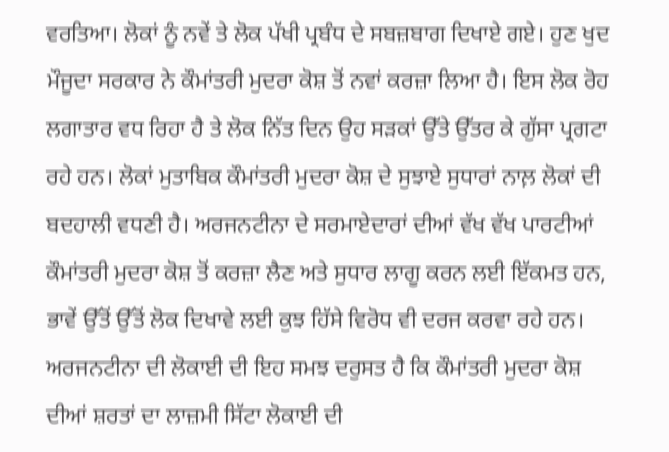ਵਰਤਿਆ। ਲੋਕਾਂ ਨੂੰ ਨਵੇਂ ਤੇ ਲੋਕ ਪੱਖੀ ਪ੍ਰਬੰਧ ਦੇ ਸਬਜ਼ਬਾਗ ਦਿਖਾਏ ਗਏ। ਹੁਣ ਖੁਦ ਮੌਜੂਦਾ ਸਰਕਾਰ ਨੇ ਕੌਮਾਂਤਰੀ ਮੁਦਰਾ ਕੋਸ਼ ਤੋਂ ਨਵਾਂ ਕਰਜ਼ਾ ਲਿਆ ਹੈ। ਇਸ ਲੋਕ ਰੋਹ ਲਗਾਤਾਰ ਵਧ ਰਿਹਾ ਹੈ ਤੇ ਲੋਕ ਨਿੱਤ ਦਿਨ ਉਹ ਸੜਕਾਂ ਉੱਤੇ ਉੱਤਰ ਕੇ ਗੁੱਸਾ ਪ੍ਰਗਟਾ ਰਹੇ ਹਨ। ਲੋਕਾਂ ਮੁਤਾਬਿਕ ਕੌਮਾਂਤਰੀ ਮੁਦਰਾ ਕੋਸ਼ ਦੇ ਸੁਝਾਏ ਸੁਧਾਰਾਂ ਨਾਲ਼ ਲੋਕਾਂ ਦੀ ਬਦਹਾਲੀ ਵਧਣੀ ਹੈ। ਅਰਜਨਟੀਨਾ ਦੇ ਸਰਮਾਏਦਾਰਾਂ ਦੀਆਂ ਵੱਖ ਵੱਖ ਪਾਰਟੀਆਂ ਕੌਮਾਂਤਰੀ ਮੁਦਰਾ ਕੋਸ਼ ਤੋਂ ਕਰਜ਼ਾ ਲੈਣ ਅਤੇ ਸੁਧਾਰ ਲਾਗੂ ਕਰਨ ਲਈ ਇੱਕਮਤ ਹਨ, ਭਾਵੇਂ ਉੱਤੋਂ ਉੱਤੋਂ ਲੋਕ ਦਿਖਾਵੇ ਲਈ ਕੁਝ ਹਿੱਸੇ ਵਿਰੋਧ ਵੀ ਦਰਜ ਕਰਵਾ ਰਹੇ ਹਨ।
ਅਰਜਨਟੀਨਾ ਦੀ ਲੋਕਾਈ ਦੀ ਇਹ ਸਮਝ ਦਰੁਸਤ ਹੈ ਕਿ ਕੌਮਾਂਤਰੀ ਮੁਦਰਾ ਕੋਸ਼ ਦੀਆਂ ਸ਼ਰਤਾਂ ਦਾ ਲਾਜ਼ਮੀ ਸਿੱਟਾ ਲੋਕਾਈ ਦੀ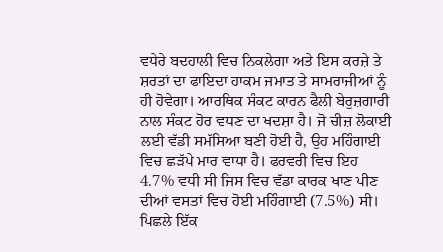ਵਧੇਰੇ ਬਦਹਾਲੀ ਵਿਚ ਨਿਕਲੇਗਾ ਅਤੇ ਇਸ ਕਰਜ਼ੇ ਤੇ ਸ਼ਰਤਾਂ ਦਾ ਫਾਇਦਾ ਹਾਕਮ ਜਮਾਤ ਤੇ ਸਾਮਰਾਜੀਆਂ ਨੂੰ ਹੀ ਹੋਵੇਗਾ। ਆਰਥਿਕ ਸੰਕਟ ਕਾਰਨ ਫੈਲੀ ਬੇਰੁਜ਼ਗਾਰੀ ਨਾਲ ਸੰਕਟ ਹੋਰ ਵਧਣ ਦਾ ਖਦਸ਼ਾ ਹੈ। ਜੋ ਚੀਜ਼ ਲੋਕਾਈ ਲਈ ਵੱਡੀ ਸਮੱਸਿਆ ਬਣੀ ਹੋਈ ਹੈ, ਉਹ ਮਹਿੰਗਾਈ ਵਿਚ ਛੜੱਪੇ ਮਾਰ ਵਾਧਾ ਹੈ। ਫਰਵਰੀ ਵਿਚ ਇਹ 4.7% ਵਧੀ ਸੀ ਜਿਸ ਵਿਚ ਵੱਡਾ ਕਾਰਕ ਖਾਣ ਪੀਣ ਦੀਆਂ ਵਸਤਾਂ ਵਿਚ ਹੋਈ ਮਹਿੰਗਾਈ (7.5%) ਸੀ। ਪਿਛਲੇ ਇੱਕ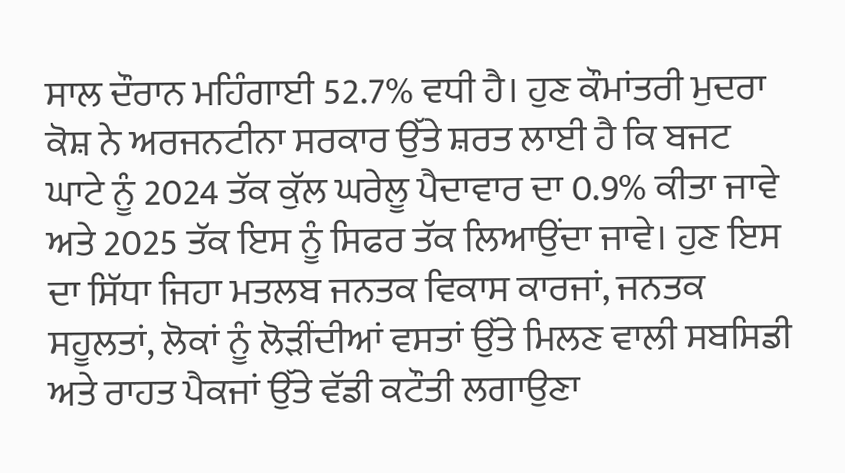ਸਾਲ ਦੌਰਾਨ ਮਹਿੰਗਾਈ 52.7% ਵਧੀ ਹੈ। ਹੁਣ ਕੌਮਾਂਤਰੀ ਮੁਦਰਾ ਕੋਸ਼ ਨੇ ਅਰਜਨਟੀਨਾ ਸਰਕਾਰ ਉੱਤੇ ਸ਼ਰਤ ਲਾਈ ਹੈ ਕਿ ਬਜਟ ਘਾਟੇ ਨੂੰ 2024 ਤੱਕ ਕੁੱਲ ਘਰੇਲੂ ਪੈਦਾਵਾਰ ਦਾ 0.9% ਕੀਤਾ ਜਾਵੇ ਅਤੇ 2025 ਤੱਕ ਇਸ ਨੂੰ ਸਿਫਰ ਤੱਕ ਲਿਆਉਂਦਾ ਜਾਵੇ। ਹੁਣ ਇਸ ਦਾ ਸਿੱਧਾ ਜਿਹਾ ਮਤਲਬ ਜਨਤਕ ਵਿਕਾਸ ਕਾਰਜਾਂ, ਜਨਤਕ ਸਹੂਲਤਾਂ, ਲੋਕਾਂ ਨੂੰ ਲੋੜੀਂਦੀਆਂ ਵਸਤਾਂ ਉੱਤੇ ਮਿਲਣ ਵਾਲੀ ਸਬਸਿਡੀ ਅਤੇ ਰਾਹਤ ਪੈਕਜਾਂ ਉੱਤੇ ਵੱਡੀ ਕਟੌਤੀ ਲਗਾਉਣਾ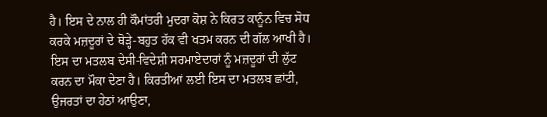ਹੈ। ਇਸ ਦੇ ਨਾਲ ਹੀ ਕੌਮਾਂਤਰੀ ਮੁਦਰਾ ਕੋਸ਼ ਨੇ ਕਿਰਤ ਕਾਨੂੰਨ ਵਿਚ ਸੋਧ ਕਰਕੇ ਮਜ਼ਦੂਰਾਂ ਦੇ ਥੋੜ੍ਹੇ-ਬਹੁਤ ਹੱਕ ਵੀ ਖਤਮ ਕਰਨ ਦੀ ਗੱਲ ਆਖੀ ਹੈ। ਇਸ ਦਾ ਮਤਲਬ ਦੇਸੀ-ਵਿਦੇਸ਼ੀ ਸਰਮਾਏਦਾਰਾਂ ਨੂੰ ਮਜ਼ਦੂਰਾਂ ਦੀ ਲੁੱਟ ਕਰਨ ਦਾ ਮੌਕਾ ਦੇਣਾ ਹੈ। ਕਿਰਤੀਆਂ ਲਈ ਇਸ ਦਾ ਮਤਲਬ ਛਾਂਟੀ, ਉਜਰਤਾਂ ਦਾ ਹੇਠਾਂ ਆਉਣਾ,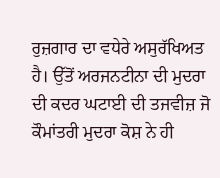ਰੁਜ਼ਗਾਰ ਦਾ ਵਧੇਰੇ ਅਸੁਰੱਖਿਅਤ ਹੈ। ਉੱਤੋਂ ਅਰਜਨਟੀਨਾ ਦੀ ਮੁਦਰਾ ਦੀ ਕਦਰ ਘਟਾਈ ਦੀ ਤਜਵੀਜ਼ ਜੋ ਕੌਮਾਂਤਰੀ ਮੁਦਰਾ ਕੋਸ਼ ਨੇ ਹੀ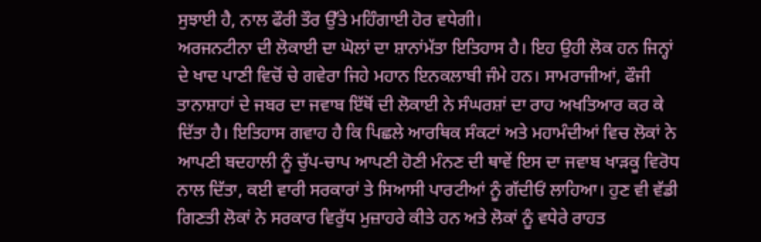ਸੁਝਾਈ ਹੈ, ਨਾਲ ਫੌਰੀ ਤੌਰ ਉੱਤੇ ਮਹਿੰਗਾਈ ਹੋਰ ਵਧੇਗੀ।
ਅਰਜਨਟੀਨਾ ਦੀ ਲੋਕਾਈ ਦਾ ਘੋਲਾਂ ਦਾ ਸ਼ਾਨਾਂਮੱਤਾ ਇਤਿਹਾਸ ਹੈ। ਇਹ ਉਹੀ ਲੋਕ ਹਨ ਜਿਨ੍ਹਾਂ ਦੇ ਖਾਦ ਪਾਣੀ ਵਿਚੋਂ ਚੇ ਗਵੇਰਾ ਜਿਹੇ ਮਹਾਨ ਇਨਕਲਾਬੀ ਜੰਮੇ ਹਨ। ਸਾਮਰਾਜੀਆਂ, ਫੌਜੀ ਤਾਨਾਸ਼ਾਹਾਂ ਦੇ ਜਬਰ ਦਾ ਜਵਾਬ ਇੱਥੋਂ ਦੀ ਲੋਕਾਈ ਨੇ ਸੰਘਰਸ਼ਾਂ ਦਾ ਰਾਹ ਅਖਤਿਆਰ ਕਰ ਕੇ ਦਿੱਤਾ ਹੈ। ਇਤਿਹਾਸ ਗਵਾਹ ਹੈ ਕਿ ਪਿਛਲੇ ਆਰਥਿਕ ਸੰਕਟਾਂ ਅਤੇ ਮਹਾਮੰਦੀਆਂ ਵਿਚ ਲੋਕਾਂ ਨੇ ਆਪਣੀ ਬਦਹਾਲੀ ਨੂੰ ਚੁੱਪ-ਚਾਪ ਆਪਣੀ ਹੋਣੀ ਮੰਨਣ ਦੀ ਥਾਵੇਂ ਇਸ ਦਾ ਜਵਾਬ ਖਾੜਕੂ ਵਿਰੋਧ ਨਾਲ ਦਿੱਤਾ, ਕਈ ਵਾਰੀ ਸਰਕਾਰਾਂ ਤੇ ਸਿਆਸੀ ਪਾਰਟੀਆਂ ਨੂੰ ਗੱਦੀਓਂ ਲਾਹਿਆ। ਹੁਣ ਵੀ ਵੱਡੀ ਗਿਣਤੀ ਲੋਕਾਂ ਨੇ ਸਰਕਾਰ ਵਿਰੁੱਧ ਮੁਜ਼ਾਹਰੇ ਕੀਤੇ ਹਨ ਅਤੇ ਲੋਕਾਂ ਨੂੰ ਵਧੇਰੇ ਰਾਹਤ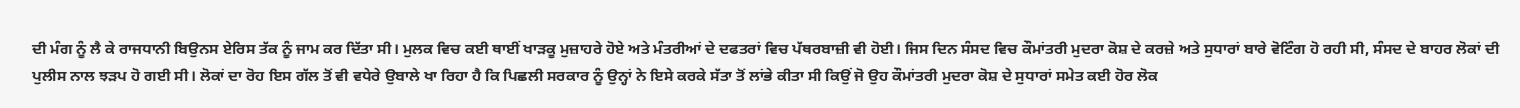ਦੀ ਮੰਗ ਨੂੰ ਲੈ ਕੇ ਰਾਜਧਾਨੀ ਬਿਉਨਸ ਏਰਿਸ ਤੱਕ ਨੂੰ ਜਾਮ ਕਰ ਦਿੱਤਾ ਸੀ। ਮੁਲਕ ਵਿਚ ਕਈ ਥਾਈਂ ਖਾੜਕੂ ਮੁਜ਼ਾਹਰੇ ਹੋਏ ਅਤੇ ਮੰਤਰੀਆਂ ਦੇ ਦਫਤਰਾਂ ਵਿਚ ਪੱਥਰਬਾਜ਼ੀ ਵੀ ਹੋਈ। ਜਿਸ ਦਿਨ ਸੰਸਦ ਵਿਚ ਕੌਮਾਂਤਰੀ ਮੁਦਰਾ ਕੋਸ਼ ਦੇ ਕਰਜ਼ੇ ਅਤੇ ਸੁਧਾਰਾਂ ਬਾਰੇ ਵੋਟਿੰਗ ਹੋ ਰਹੀ ਸੀ, ਸੰਸਦ ਦੇ ਬਾਹਰ ਲੋਕਾਂ ਦੀ ਪੁਲੀਸ ਨਾਲ ਝੜਪ ਹੋ ਗਈ ਸੀ। ਲੋਕਾਂ ਦਾ ਰੋਹ ਇਸ ਗੱਲ ਤੋਂ ਵੀ ਵਧੇਰੇ ਉਬਾਲੇ ਖਾ ਰਿਹਾ ਹੈ ਕਿ ਪਿਛਲੀ ਸਰਕਾਰ ਨੂੰ ਉਨ੍ਹਾਂ ਨੇ ਇਸੇ ਕਰਕੇ ਸੱਤਾ ਤੋਂ ਲਾਂਭੇ ਕੀਤਾ ਸੀ ਕਿਉਂ ਜੋ ਉਹ ਕੌਮਾਂਤਰੀ ਮੁਦਰਾ ਕੋਸ਼ ਦੇ ਸੁਧਾਰਾਂ ਸਮੇਤ ਕਈ ਹੋਰ ਲੋਕ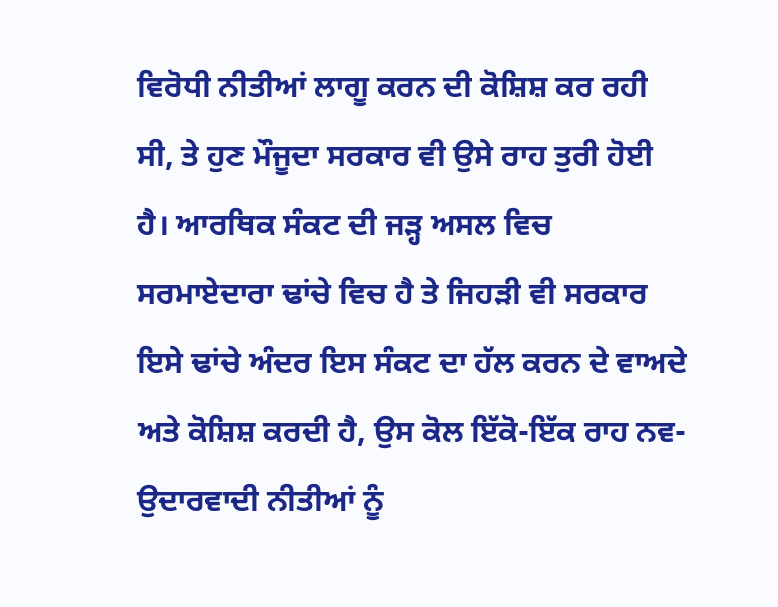ਵਿਰੋਧੀ ਨੀਤੀਆਂ ਲਾਗੂ ਕਰਨ ਦੀ ਕੋਸ਼ਿਸ਼ ਕਰ ਰਹੀ ਸੀ, ਤੇ ਹੁਣ ਮੌਜੂਦਾ ਸਰਕਾਰ ਵੀ ਉਸੇ ਰਾਹ ਤੁਰੀ ਹੋਈ ਹੈ। ਆਰਥਿਕ ਸੰਕਟ ਦੀ ਜੜ੍ਹ ਅਸਲ ਵਿਚ ਸਰਮਾਏਦਾਰਾ ਢਾਂਚੇ ਵਿਚ ਹੈ ਤੇ ਜਿਹੜੀ ਵੀ ਸਰਕਾਰ ਇਸੇ ਢਾਂਚੇ ਅੰਦਰ ਇਸ ਸੰਕਟ ਦਾ ਹੱਲ ਕਰਨ ਦੇ ਵਾਅਦੇ ਅਤੇ ਕੋਸ਼ਿਸ਼ ਕਰਦੀ ਹੈ, ਉਸ ਕੋਲ ਇੱਕੋ-ਇੱਕ ਰਾਹ ਨਵ-ਉਦਾਰਵਾਦੀ ਨੀਤੀਆਂ ਨੂੰ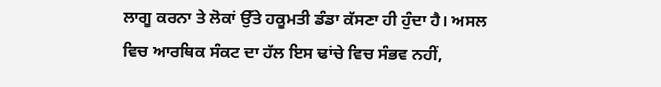ਲਾਗੂ ਕਰਨਾ ਤੇ ਲੋਕਾਂ ਉੱਤੇ ਹਕੂਮਤੀ ਡੰਡਾ ਕੱਸਣਾ ਹੀ ਹੁੰਦਾ ਹੈ। ਅਸਲ ਵਿਚ ਆਰਥਿਕ ਸੰਕਟ ਦਾ ਹੱਲ ਇਸ ਢਾਂਚੇ ਵਿਚ ਸੰਭਵ ਨਹੀਂ,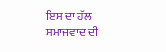ਇਸ ਦਾ ਹੱਲ ਸਮਾਜਵਾਦ ਦੀ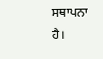ਸਥਾਪਨਾ ਹੈ।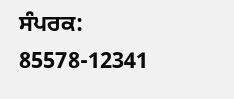ਸੰਪਰਕ: 85578-12341